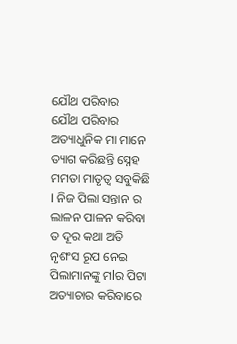ଯୌଥ ପରିବାର
ଯୌଥ ପରିବାର
ଅତ୍ୟାଧୁନିକ ମା ମାନେ ତ୍ୟାଗ କରିଛନ୍ତି ସ୍ନେହ ମମତା ମାତୃତ୍ୱ ସବୁକିଛି l ନିଜ ପିଲା ସନ୍ତାନ ର ଲାଳନ ପାଳନ କରିବା ତ ଦୂର କଥା ଅତି ନୃଶଂସ ରୂପ ନେଇ ପିଲାମାନଙ୍କୁ ମlର ପିଟା ଅତ୍ୟାଚାର କରିବାରେ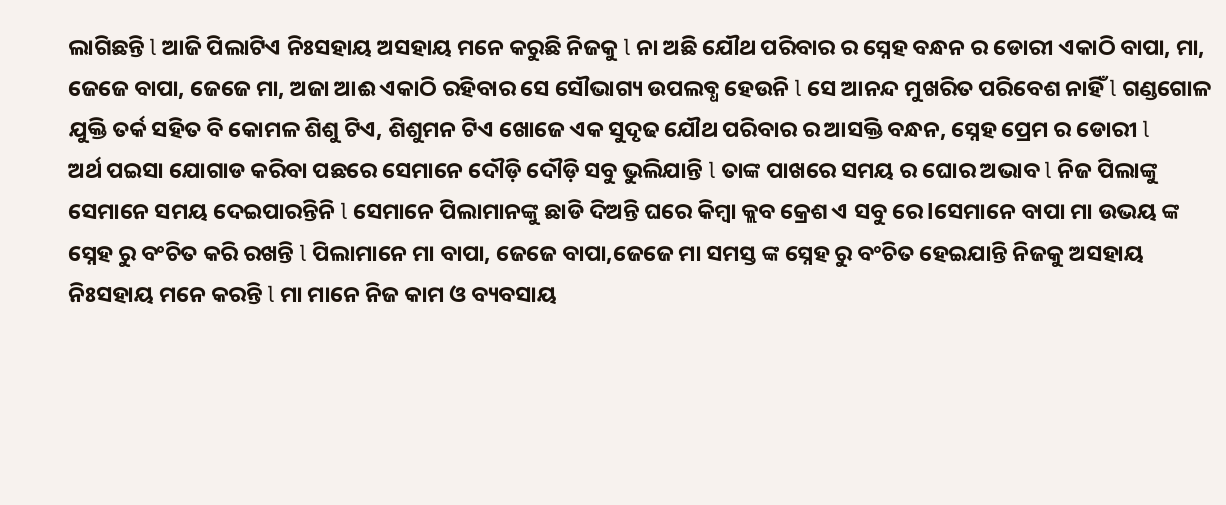ଲାଗିଛନ୍ତି l ଆଜି ପିଲାଟିଏ ନିଃସହାୟ ଅସହାୟ ମନେ କରୁଛି ନିଜକୁ l ନା ଅଛି ଯୌଥ ପରିବାର ର ସ୍ନେହ ବନ୍ଧନ ର ଡୋରୀ ଏକାଠି ବାପା, ମା, ଜେଜେ ବାପା, ଜେଜେ ମା, ଅଜା ଆଈ ଏକାଠି ରହିବାର ସେ ସୌଭାଗ୍ୟ ଉପଲବ୍ଧ ହେଉନି l ସେ ଆନନ୍ଦ ମୁଖରିତ ପରିବେଶ ନାହିଁ l ଗଣ୍ଡଗୋଳ ଯୁକ୍ତି ତର୍କ ସହିତ ବି କୋମଳ ଶିଶୁ ଟିଏ, ଶିଶୁମନ ଟିଏ ଖୋଜେ ଏକ ସୁଦୃଢ ଯୌଥ ପରିବାର ର ଆସକ୍ତି ବନ୍ଧନ, ସ୍ନେହ ପ୍ରେମ ର ଡୋରୀ l
ଅର୍ଥ ପଇସା ଯୋଗାଡ କରିବା ପଛରେ ସେମାନେ ଦୌଡ଼ି ଦୌଡ଼ି ସବୁ ଭୁଲିଯାନ୍ତି l ତାଙ୍କ ପାଖରେ ସମୟ ର ଘୋର ଅଭାବ l ନିଜ ପିଲାଙ୍କୁ ସେମାନେ ସମୟ ଦେଇପାରନ୍ତିନି l ସେମାନେ ପିଲାମାନଙ୍କୁ ଛାଡି ଦିଅନ୍ତି ଘରେ କିମ୍ବା କ୍ଲବ କ୍ରେଶ ଏ ସବୁ ରେ lସେମାନେ ବାପା ମା ଉଭୟ ଙ୍କ ସ୍ନେହ ରୁ ବଂଚିତ କରି ରଖନ୍ତି l ପିଲାମାନେ ମା ବାପା, ଜେଜେ ବାପା,ଜେଜେ ମା ସମସ୍ତ ଙ୍କ ସ୍ନେହ ରୁ ବଂଚିତ ହେଇଯାନ୍ତି ନିଜକୁ ଅସହାୟ ନିଃସହାୟ ମନେ କରନ୍ତି l ମା ମାନେ ନିଜ କାମ ଓ ବ୍ୟବସାୟ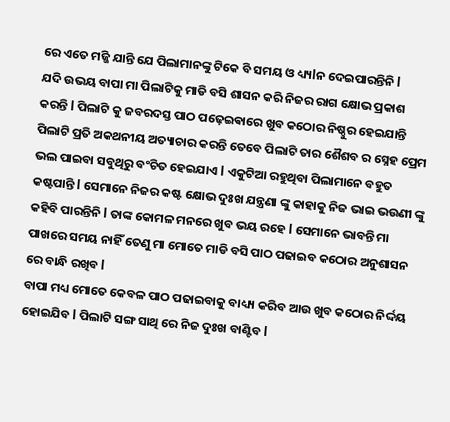ରେ ଏତେ ମଜ୍ଜି ଯାନ୍ତି ଯେ ପିଲାମାନଙ୍କୁ ଟିକେ ବି ସମୟ ଓ ଧ୍ୟ୍ୟlନ ଦେଇପାରନ୍ତିନି l
ଯଦି ଉଭୟ ବାପା ମା ପିଲାଟିକୁ ମାଡି ବସି ଶାସନ କରି ନିଜର ରାଗ କ୍ଷୋଭ ପ୍ରକାଶ କରନ୍ତି l ପିଲାଟି କୁ ଜବରଦସ୍ତ ପାଠ ପଢ଼େଇଵାରେ ଖୁବ କଠୋର ନିଷ୍ଠୁର ହେଇଯାନ୍ତି ପିଲାଟି ପ୍ରତି ଅକଥନୀୟ ଅତ୍ୟାଚାର କରନ୍ତି ତେବେ ପିଲାଟି ତାର ଶୈଶବ ର ସ୍ନେହ ପ୍ରେମ ଭଲ ପାଇବା ସବୁଥିରୁ ବଂଚିତ ହେଇଯାଏ l ଏକୁଟିଆ ରହୁଥିବା ପିଲାମାନେ ବହୁତ କଷ୍ଟପାନ୍ତି l ସେମାନେ ନିଜର କଷ୍ଟ କ୍ଷୋଭ ଦୁଃଖ ଯନ୍ତ୍ରଣା ଙ୍କୁ କାହାକୁ ନିଜ ଭାଇ ଭଉଣୀ ଙ୍କୁ କହିବି ପାରନ୍ତିନି l ତାଙ୍କ କୋମଳ ମନରେ ଖୁବ ଭୟ ରହେ l ସେମାନେ ଭାବନ୍ତି ମା ପାଖରେ ସମୟ ନାହିଁ ତେଣୁ ମା ମୋତେ ମାଡି ବସି ପାଠ ପଢାଇବ କଠୋର ଅନୁଶାସନ ରେ ବାନ୍ଧି ରଖିବ l
ବାପା ମଧ୍ୟ ମୋତେ କେବଳ ପାଠ ପଢାଇବାକୁ ବାଧ୍ୟ୍ୟ କରିବ ଆଉ ଖୁବ କଠୋର ନିର୍ଦ୍ଦୟ ହୋଇଯିବ l ପିଲାଟି ସଙ୍ଗ ସାଥି ରେ ନିଜ ଦୁଃଖ ବାଣ୍ଟିବ l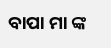ବାପା ମା ଙ୍କ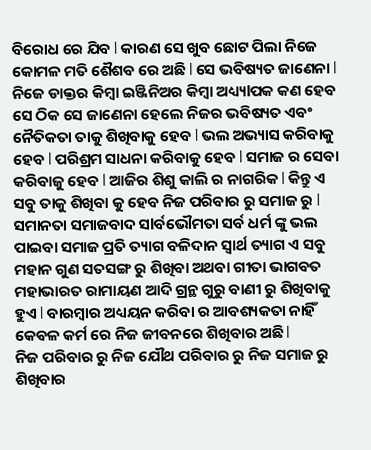ବିରୋଧ ରେ ଯିବ l କାରଣ ସେ ଖୁବ ଛୋଟ ପିଲା ନିଜେ କୋମଳ ମତି ଶୈଶବ ରେ ଅଛି l ସେ ଭବିଷ୍ୟତ ଜାଣେନା l ନିଜେ ଡାକ୍ତର କିମ୍ବା ଇଞ୍ଜିନିଅର କିମ୍ବା ଅଧ୍ୟ୍ୟlପକ କଣ ହେବ ସେ ଠିକ ସେ ଜାଣେନା ହେଲେ ନିଜର ଭବିଷ୍ୟତ ଏବଂ ନୈତିକତା ତାକୁ ଶିଖିବାକୁ ହେବ l ଭଲ ଅଭ୍ୟାସ କରିବାକୁ ହେବ l ପରିଶ୍ରମ ସାଧନା କରିବାକୁ ହେବ l ସମାଜ ର ସେବା କରିବାଜୁ ହେବ l ଆଜିର ଶିଶୁ କାଲି ର ନାଗରିକ l କିନ୍ତୁ ଏ ସବୁ ତାକୁ ଶିଖିବା କୁ ହେବ ନିଜ ପରିବାର ରୁ ସମାଜ ରୁ l
ସମାନତା ସମାଜବାଦ ସlର୍ବଭୌମତା ସର୍ବ ଧର୍ମ ଙ୍କୁ ଭଲ ପାଇବା ସମାଜ ପ୍ରତି ତ୍ୟାଗ ବଳିଦାନ ସ୍ୱାର୍ଥ ତ୍ୟାଗ ଏ ସବୁ ମହାନ ଗୁଣ ସତସଙ୍ଗ ରୁ ଶିଖିବା ଅଥବା ଗୀତା ଭାଗବତ ମହାଭାରତ ରାମାୟଣ ଆଦି ଗ୍ରନ୍ଥ ଗୁରୁ ବାଣୀ ରୁ ଶିଖିବାକୁ ହୁଏ l ବାରମ୍ବାର ଅଧ୍ୟୟନ କରିବା ର ଆବଶ୍ୟକତା ନାହିଁ କେଵଳ କର୍ମ ରେ ନିଜ ଜୀବନରେ ଶିଖିବାର ଅଛି l
ନିଜ ପରିବାର ରୁ ନିଜ ଯୌଥ ପରିବାର ରୁ ନିଜ ସମାଜ ରୁ ଶିଖିବାର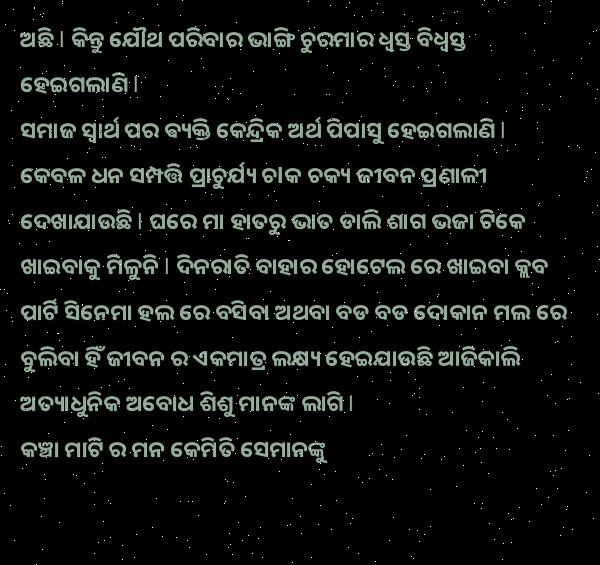ଅଛି l କିନ୍ତୁ ଯୌଥ ପରିବାର ଭାଙ୍ଗି ଚୁରମାର ଧ୍ୱସ୍ତ ବିଧ୍ୱସ୍ତ ହେଇଗଲାଣି l
ସମାଜ ସ୍ୱାର୍ଥ ପର ଵ୍ୟକ୍ତି କେନ୍ଦ୍ରିକ ଅର୍ଥ ପିପାସୁ ହେଇଗଲାଣି l କେବଳ ଧନ ସମ୍ପତ୍ତି ପ୍ରାଚୁର୍ଯ୍ୟ ଚlକ ଚକ୍ୟ ଜୀବନ ପ୍ରଣାଳୀ ଦେଖାଯାଉଛି l ଘରେ ମା ହାତରୁ ଭାତ ଡାଲି ଶାଗ ଭଜା ଟିକେ ଖାଇବାକୁ ମିଳୁନି l ଦିନରାତି ବାହାର ହୋଟେଲ ରେ ଖାଇବା କ୍ଲବ ପାର୍ଟି ସିନେମା ହଲ ରେ ବସିବା ଅଥବା ବଡ ବଡ ଦୋକାନ ମଲ ରେ ବୁଲିବା ହିଁ ଜୀବନ ର ଏକମାତ୍ର ଲକ୍ଷ୍ୟ ହେଇଯାଉଛି ଆଜିକାଲି ଅତ୍ୟାଧୁନିକ ଅବୋଧ ଶିଶୁ ମାନଙ୍କ ଲାଗି l
କଞ୍ଚା ମାଟି ର ମନ କେମିତି ସେମାନଙ୍କୁ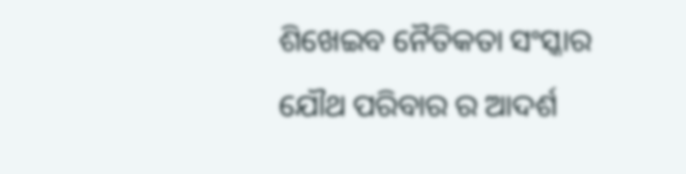ଶିଖେଇବ ନୈତିକତା ସଂସ୍କାର ଯୌଥ ପରିବାର ର ଆଦର୍ଶ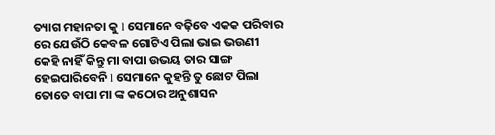ତ୍ୟାଗ ମହାନତା କୁ l ସେମାନେ ବଢ଼ିବେ ଏକକ ପରିବାର ରେ ଯେଉଁଠି କେବଳ ଗୋଟିଏ ପିଲା ଭାଇ ଭଉଣୀ କେହି ନାହିଁ କିନ୍ତୁ ମା ବାପା ଉଭୟ ତାର ସାଙ୍ଗ ହେଇପାରିବେନି l ସେମାନେ କୁହନ୍ତି ତୁ ଛୋଟ ପିଲା ତୋତେ ବାପା ମା ଙ୍କ କଠୋର ଅନୁଶାସନ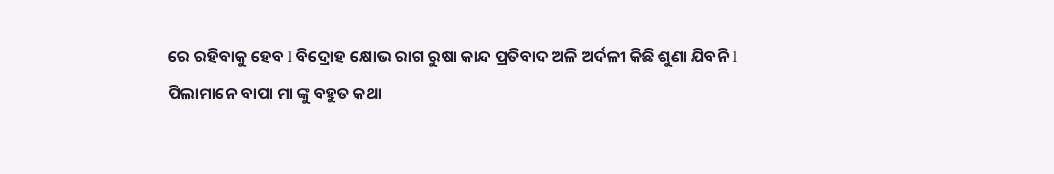ରେ ରହିବାକୁ ହେବ l ବିଦ୍ରୋହ କ୍ଷୋଭ ରାଗ ରୁଷା କାନ୍ଦ ପ୍ରତିବାଦ ଅଳି ଅର୍ଦଳୀ କିଛି ଶୁଣା ଯିବନି l
ପିଲାମାନେ ବାପା ମା ଙ୍କୁ ବହୁତ କଥା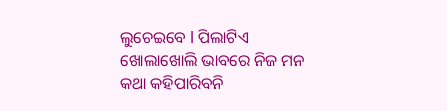ଲୁଚେଇବେ l ପିଲାଟିଏ ଖୋଲାଖୋଲି ଭାବରେ ନିଜ ମନ କଥା କହିପାରିବନି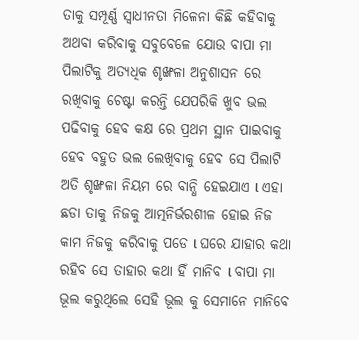ତାକୁ ସମ୍ପୂର୍ଣ୍ଣ ସ୍ୱାଧୀନତା ମିଳେନା କିଛି କହିବାକୁ ଅଥବା କରିବାକୁ ସବୁବେଳେ ଯୋଉ ବାପା ମା ପିଲାଟିକୁ ଅତ୍ୟଧିକ ଶୃଙ୍ଖଳା ଅନୁଶାସନ ରେ ରଖିବାକୁ ଚେଷ୍ଟା କରନ୍ତି ଯେପରିକି ଖୁବ ଭଲ ପଢିବାକୁ ହେବ କକ୍ଷ ରେ ପ୍ରଥମ ସ୍ଥାନ ପାଇବାକୁ ହେବ ବହୁତ ଭଲ ଲେଖିବାକୁ ହେବ ସେ ପିଲାଟି ଅତି ଶୃଙ୍ଖଳା ନିୟମ ରେ ବାନ୍ଧି ହେଇଯାଏ l ଏହା ଛଡା ତାକୁ ନିଜକୁ ଆତ୍ମନିର୍ଭରଶୀଳ ହୋଇ ନିଜ କାମ ନିଜକୁ କରିବାକୁ ପଡେ l ଘରେ ଯାହାର କଥା ରହିବ ସେ ତାହାର କଥା ହିଁ ମାନିବ l ବାପା ମା ଭୂଲ କରୁଥିଲେ ସେହି ଭୂଲ କୁ ସେମାନେ ମାନିବେ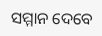ସମ୍ମାନ ଦେବେ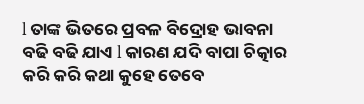l ତାଙ୍କ ଭିତରେ ପ୍ରବଳ ବିଦ୍ରୋହ ଭାବନା ବଢି ବଢି ଯାଏ l କାରଣ ଯଦି ବାପା ଚିତ୍କାର କରି କରି କଥା କୁହେ ତେବେ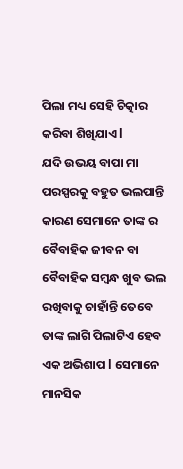ପିଲା ମଧ୍ୟ ସେହି ଚିତ୍କାର କରିବା ଶିଖିଯାଏ l
ଯଦି ଉଭୟ ବାପା ମା ପରସ୍ପରକୁ ବହୁତ ଭଲପାନ୍ତି
କାରଣ ସେମାନେ ତାଙ୍କ ର ବୈବାହିକ ଜୀବନ ବା ବୈବାହିକ ସମ୍ବନ୍ଧ ଖୁବ ଭଲ ରଖିବାକୁ ଚାହାଁନ୍ତି ତେବେ ତାଙ୍କ ଲାଗି ପିଲାଟିଏ ହେବ ଏକ ଅଭିଶାପ l ସେମାନେ ମାନସିକ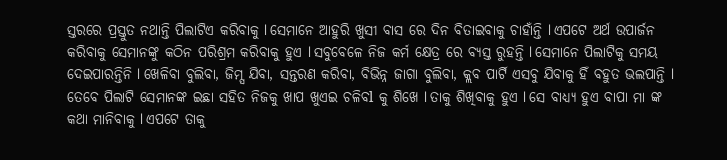ସ୍ତରରେ ପ୍ରସ୍ତୁତ ନଥାନ୍ତି ପିଲାଟିଏ କରିବାକୁ l ସେମାନେ ଆହୁରି ଖୁସୀ ବାସ ରେ ଦିନ ବିତାଇବାକୁ ଚାହାଁନ୍ତି l ଏପଟେ ଅର୍ଥ ଉପାର୍ଜନ କରିବାକୁ ସେମାନଙ୍କୁ କଠିନ ପରିଶ୍ରମ କରିବାକୁ ହୁଏ l ସବୁବେଳେ ନିଜ କର୍ମ କ୍ଷେତ୍ର ରେ ବ୍ୟସ୍ତ ରୁହନ୍ତି l ସେମାନେ ପିଲାଟିକୁ ସମୟ ଦେଇପାରନ୍ତିନି l ଖେଳିବା ବୁଲିବା, ଜିମ୍ସ ଯିବା, ସନ୍ତରଣ କରିବା, ବିଭିନ୍ନ ଜାଗା ବୁଲିବା, କ୍ଲବ ପାର୍ଟି ଏସବୁ ଯିବାକୁ ହିଁ ବହୁତ ଭଲପାନ୍ତି l
ତେବେ ପିଲାଟି ସେମାନଙ୍କ ଇଛା ସହିତ ନିଜକୁ ଖାପ ଖୁଏଇ ଚଳିବl କୁ ଶିଖେ l ତାକୁ ଶିଖିବାକୁ ହୁଏ l ସେ ବାଧ୍ୟ୍ୟ ହୁଏ ବାପା ମା ଙ୍କ କଥା ମାନିବାକୁ l ଏପଟେ ତାକୁ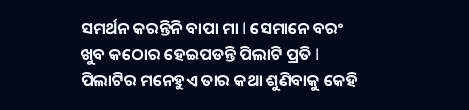ସମର୍ଥନ କରନ୍ତିନି ବାପା ମା l ସେମାନେ ବରଂ ଖୁବ କଠୋର ହେଇପଡନ୍ତି ପିଲାଟି ପ୍ରତି l ପିଲାଟିର ମନେହୁଏ ତାର କଥା ଶୁଣିବାକୁ କେହି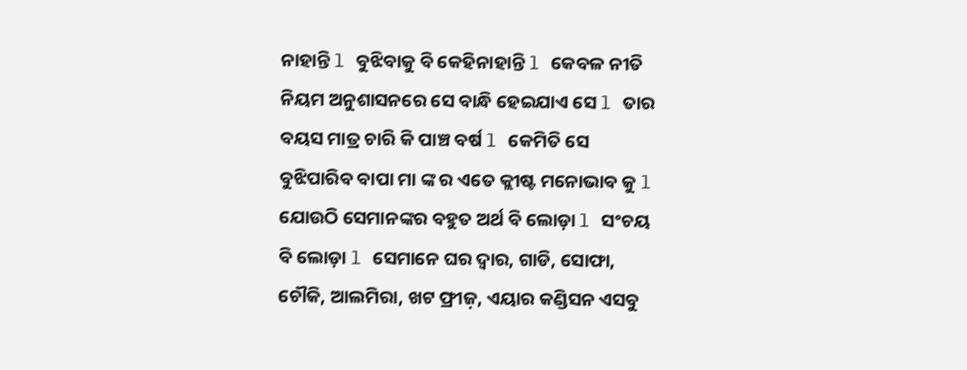ନାହାନ୍ତି l ବୁଝିବାକୁ ବି କେହିନାହାନ୍ତି l କେବଳ ନୀତି ନିୟମ ଅନୁଶାସନରେ ସେ ବାନ୍ଧି ହେଇଯାଏ ସେ l ତାର ବୟସ ମାତ୍ର ଚାରି କି ପାଞ୍ଚ ବର୍ଷ l କେମିତି ସେ ବୁଝିପାରିବ ବାପା ମା ଙ୍କ ର ଏତେ କ୍ଲୀଷ୍ଟ ମନୋଭାବ କୁ l ଯୋଉଠି ସେମାନଙ୍କର ବହୁତ ଅର୍ଥ ବି ଲୋଡ଼ା l ସଂଚୟ ବି ଲୋଡ଼ା l ସେମାନେ ଘର ଦ୍ୱାର, ଗାଡି, ସୋଫା, ଚୌକି, ଆଲମିରା, ଖଟ ଫ୍ରୀଜ଼, ଏୟାର କଣ୍ଡିସନ ଏସବୁ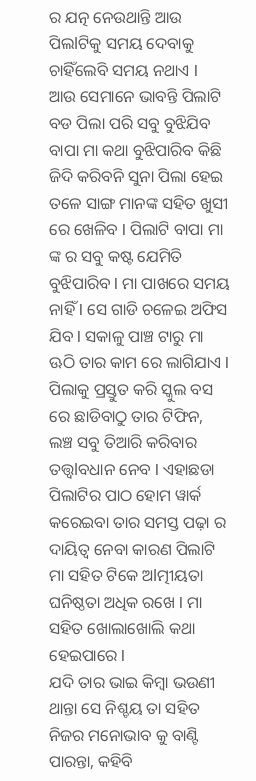ର ଯତ୍ନ ନେଉଥାନ୍ତି ଆଉ ପିଲlଟିକୁ ସମୟ ଦେବାକୁ ଚାହିଁଲେବି ସମୟ ନଥାଏ l
ଆଉ ସେମାନେ ଭାବନ୍ତି ପିଲାଟି ବଡ ପିଲା ପରି ସବୁ ବୁଝିଯିବ ବାପା ମା କଥା ବୁଝିପାରିବ କିଛି ଜିଦି କରିବନି ସୁନା ପିଲା ହେଇ ତଳେ ସାଙ୍ଗ ମାନଙ୍କ ସହିତ ଖୁସୀ ରେ ଖେଳିବ l ପିଲାଟି ବାପା ମା ଙ୍କ ର ସବୁ କଷ୍ଟ ଯେମିତି ବୁଝିପାରିବ l ମା ପାଖରେ ସମୟ ନାହିଁ l ସେ ଗାଡି ଚଳେଇ ଅଫିସ ଯିବ l ସକାଳୁ ପାଞ୍ଚ ଟାରୁ ମା ଊଠି ତାର କାମ ରେ ଲାଗିଯାଏ l ପିଲାକୁ ପ୍ରସ୍ତୁତ କରି ସ୍କୁଲ ବସ ରେ ଛାଡିବାଠୁ ତାର ଟିଫିନ, ଲଞ୍ଚ ସବୁ ତିଆରି କରିବାର ତତ୍ତ୍ୱlବଧାନ ନେବ l ଏହାଛଡା ପିଲାଟିର ପାଠ ହୋମ ୱାର୍କ କରେଇବା ତାର ସମସ୍ତ ପଢ଼ା ର ଦାୟିତ୍ୱ ନେବା କାରଣ ପିଲାଟି ମା ସହିତ ଟିକେ ଅlତ୍ମୀୟତା ଘନିଷ୍ଠତା ଅଧିକ ରଖେ l ମା ସହିତ ଖୋଲାଖୋଲି କଥା ହେଇପାରେ l
ଯଦି ତାର ଭାଇ କିମ୍ବା ଭଉଣୀ ଥାନ୍ତା ସେ ନିଶ୍ଚୟ ତା ସହିତ ନିଜର ମନୋଭାବ କୁ ବାଣ୍ଟି ପାରନ୍ତା, କହିବି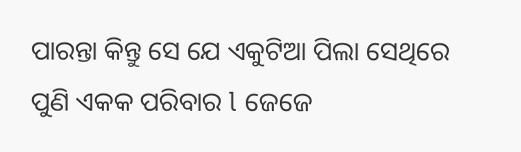ପାରନ୍ତା କିନ୍ତୁ ସେ ଯେ ଏକୁଟିଆ ପିଲା ସେଥିରେ ପୁଣି ଏକକ ପରିବାର l ଜେଜେ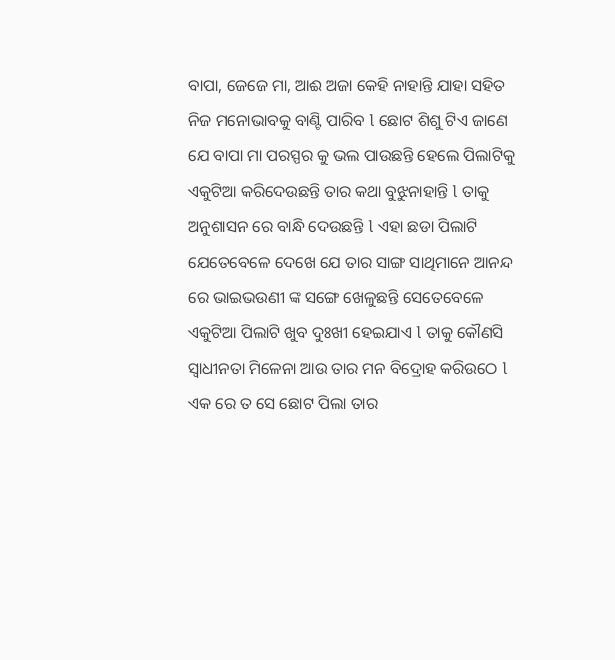ବାପା, ଜେଜେ ମା, ଆଈ ଅଜା କେହି ନାହାନ୍ତି ଯାହା ସହିତ ନିଜ ମନୋଭାବକୁ ବାଣ୍ଟି ପାରିବ l ଛୋଟ ଶିଶୁ ଟିଏ ଜାଣେ ଯେ ବାପା ମା ପରସ୍ପର କୁ ଭଲ ପାଉଛନ୍ତି ହେଲେ ପିଲାଟିକୁ ଏକୁଟିଆ କରିଦେଉଛନ୍ତି ତାର କଥା ବୁଝୁନାହାନ୍ତି l ତାକୁ ଅନୁଶାସନ ରେ ବାନ୍ଧି ଦେଉଛନ୍ତି l ଏହା ଛଡା ପିଲାଟି ଯେତେବେଳେ ଦେଖେ ଯେ ତାର ସାଙ୍ଗ ସାଥିମାନେ ଆନନ୍ଦ ରେ ଭାଇଭଉଣୀ ଙ୍କ ସଙ୍ଗେ ଖେଳୁଛନ୍ତି ସେତେବେଳେ ଏକୁଟିଆ ପିଲାଟି ଖୁବ ଦୁଃଖୀ ହେଇଯାଏ l ତାକୁ କୌଣସି ସ୍ୱାଧୀନତା ମିଳେନା ଆଉ ତାର ମନ ବିଦ୍ରୋହ କରିଉଠେ l ଏକ ରେ ତ ସେ ଛୋଟ ପିଲା ତାର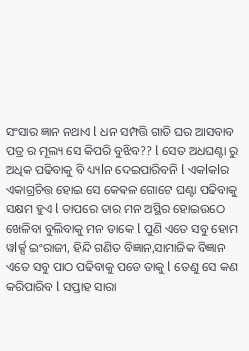ସଂସାର ଜ୍ଞାନ ନଥାଏ l ଧନ ସମ୍ପତ୍ତି ଗାଡି ଘର ଆସବାବ ପତ୍ର ର ମୂଲ୍ୟ ସେ କିପରି ବୁଝିବ?? l ସେତ ଅଧଘଣ୍ଟା ରୁ ଅଧିକ ପଢିବାକୁ ବି ଧ୍ୟ୍ୟlନ ଦେଇପାରିବନି l ଏକlକlର ଏକାଗ୍ରଚିତ୍ତ ହୋଇ ସେ କେଵଳ ଗୋଟେ ଘଣ୍ଟା ପଢିବାକୁ ସକ୍ଷମ ହୁଏ l ତାପରେ ତାର ମନ ଅସ୍ଥିର ହୋଇଉଠେ ଖେଳିବା ବୁଲିବାକୁ ମନ ଡାକେ l ପୁଣି ଏତେ ସବୁ ହୋମ ୱlର୍କ୍ସ ଇଂରାଜୀ, ହିନ୍ଦି ଗଣିତ ବିଜ୍ଞାନ,ସାମାଜିକ ବିଜ୍ଞାନ ଏତେ ସବୁ ପାଠ ପଢିବାକୁ ପଡେ ତାକୁ l ତେଣୁ ସେ କଣ କରିପାରିବ l ସପ୍ତାହ ସାରା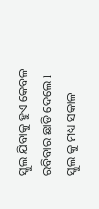ସ୍କୁଲ ଯିବାକୁ ହୁଏ କେବଳ ରବିବାର ଛାଡି ଦେଲେ l
ସ୍କୁଲ କୁ ମଧ୍ୟ ସକାଳ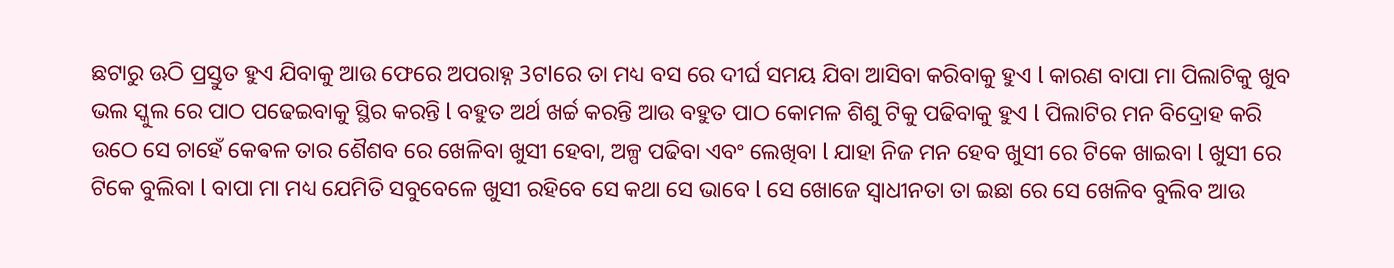ଛଟାରୁ ଊଠି ପ୍ରସ୍ତୁତ ହୁଏ ଯିବାକୁ ଆଉ ଫେରେ ଅପରାହ୍ନ 3ଟlରେ ତା ମଧ୍ୟ ବସ ରେ ଦୀର୍ଘ ସମୟ ଯିବା ଆସିବା କରିବାକୁ ହୁଏ l କାରଣ ବାପା ମା ପିଲାଟିକୁ ଖୁବ ଭଲ ସ୍କୁଲ ରେ ପାଠ ପଢେଇବାକୁ ସ୍ଥିର କରନ୍ତି l ବହୁତ ଅର୍ଥ ଖର୍ଚ୍ଚ କରନ୍ତି ଆଉ ବହୁତ ପାଠ କୋମଳ ଶିଶୁ ଟିକୁ ପଢିବାକୁ ହୁଏ l ପିଲାଟିର ମନ ବିଦ୍ରୋହ କରି ଉଠେ ସେ ଚାହେଁ କେଵଳ ତାର ଶୈଶବ ରେ ଖେଳିବା ଖୁସୀ ହେବା, ଅଳ୍ପ ପଢିବା ଏବଂ ଲେଖିବା l ଯାହା ନିଜ ମନ ହେବ ଖୁସୀ ରେ ଟିକେ ଖାଇବା l ଖୁସୀ ରେ ଟିକେ ବୁଲିବା l ବାପା ମା ମଧ୍ୟ ଯେମିତି ସବୁବେଳେ ଖୁସୀ ରହିବେ ସେ କଥା ସେ ଭାବେ l ସେ ଖୋଜେ ସ୍ୱାଧୀନତା ତା ଇଛା ରେ ସେ ଖେଳିବ ବୁଲିବ ଆଉ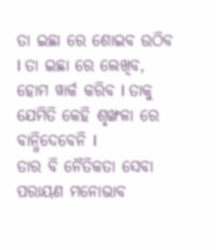ତା ଇଛା ରେ ଶୋଇବ ଉଠିବ l ତା ଇଛା ରେ ଲେଖିବ, ହୋମ ୱାର୍କ କରିବ l ତାକୁ ଯେମିତି କେହି ଶୃଙ୍ଖଳା ରେ ବାନ୍ଧିଦେବେନି l
ତାର ବି ନୈତିକତା ସେବା ପରାୟଣ ମନୋଭାବ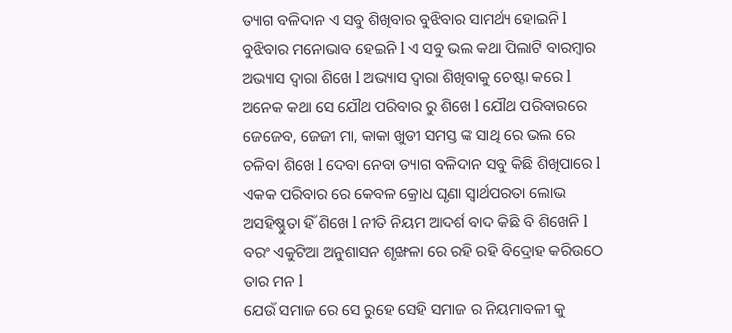ତ୍ୟାଗ ବଳିଦାନ ଏ ସବୁ ଶିଖିବାର ବୁଝିବାର ସାମର୍ଥ୍ୟ ହୋଇନି l ବୁଝିବାର ମନୋଭାବ ହେଇନି l ଏ ସବୁ ଭଲ କଥା ପିଲାଟି ବାରମ୍ବାର ଅଭ୍ୟାସ ଦ୍ୱାରା ଶିଖେ l ଅଭ୍ୟାସ ଦ୍ୱାରା ଶିଖିବାକୁ ଚେଷ୍ଟା କରେ l ଅନେକ କଥା ସେ ଯୌଥ ପରିବାର ରୁ ଶିଖେ l ଯୌଥ ପରିବାରରେ ଜେଜେବ, ଜେଜୀ ମା, କାକା ଖୁଡୀ ସମସ୍ତ ଙ୍କ ସାଥି ରେ ଭଲ ରେ ଚଳିବl ଶିଖେ l ଦେବା ନେବା ତ୍ୟାଗ ବଳିଦାନ ସବୁ କିଛି ଶିଖିପାରେ l ଏକକ ପରିବାର ରେ କେବଳ କ୍ରୋଧ ଘୃଣା ସ୍ୱାର୍ଥପରତା ଲୋଭ ଅସହିଷ୍ଣୁତା ହିଁ ଶିଖେ l ନୀତି ନିୟମ ଆଦର୍ଶ ବାଦ କିଛି ବି ଶିଖେନି l ବରଂ ଏକୁଟିଆ ଅନୁଶାସନ ଶୃଙ୍ଖଳା ରେ ରହି ରହି ବିଦ୍ରୋହ କରିଉଠେ ତାର ମନ l
ଯେଉଁ ସମାଜ ରେ ସେ ରୁହେ ସେହି ସମାଜ ର ନିୟମାବଳୀ କୁ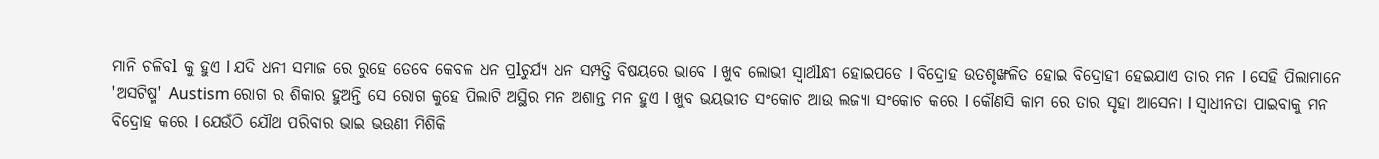ମାନି ଚଳିବl କୁ ହୁଏ l ଯଦି ଧନୀ ସମାଜ ରେ ରୁହେ ତେବେ କେବଳ ଧନ ପ୍ରlଚୁର୍ଯ୍ୟ ଧନ ସମ୍ପତ୍ତି ବିଷୟରେ ଭାବେ l ଖୁବ ଲୋଭୀ ସ୍ୱାର୍ଥlନ୍ଧୀ ହୋଇପଡେ l ବିଦ୍ରୋହ ଉତଶୃଙ୍ଖଳିତ ହୋଇ ବିଦ୍ରୋହୀ ହେଇଯାଏ ତାର ମନ l ସେହି ପିଲାମାନେ 'ଅସଟିଷ୍ମ' Austism ରୋଗ ର ଶିକାର ହୁଅନ୍ତି ସେ ରୋଗ କୁହେ ପିଲାଟି ଅସ୍ଥିର ମନ ଅଶାନ୍ତ ମନ ହୁଏ l ଖୁବ ଭୟଭୀତ ସଂକୋଚ ଆଉ ଲଜ୍ୟା ସଂକୋଚ କରେ l କୌଣସି କାମ ରେ ତାର ସୃହା ଆସେନା l ସ୍ୱାଧୀନତା ପାଇବାକୁ ମନ ବିଦ୍ରୋହ କରେ l ଯେଉଁଠି ଯୌଥ ପରିବାର ଭାଇ ଭଉଣୀ ମିଶିକି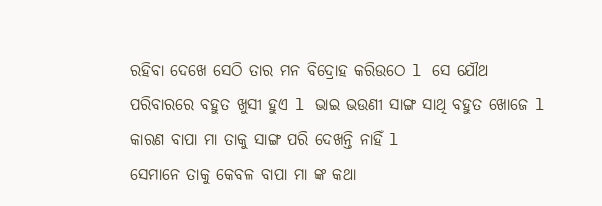ରହିବା ଦେଖେ ସେଠି ତାର ମନ ବିଦ୍ରୋହ କରିଉଠେ l ସେ ଯୌଥ ପରିବାରରେ ବହୁତ ଖୁସୀ ହୁଏ l ଭାଇ ଭଉଣୀ ସାଙ୍ଗ ସାଥି ବହୁତ ଖୋଜେ l କାରଣ ବାପା ମା ତାକୁ ସାଙ୍ଗ ପରି ଦେଖନ୍ତି ନାହିଁ l
ସେମାନେ ତାକୁ କେବଳ ବାପା ମା ଙ୍କ କଥା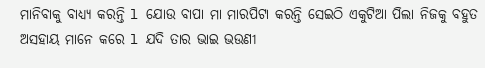ମାନିବାକୁ ବାଧ୍ୟ୍ୟ କରନ୍ତି l ଯୋଉ ବାପା ମା ମାରପିଟା କରନ୍ତି ସେଇଠି ଏକୁଟିଆ ପିଲା ନିଜକୁ ବହୁତ ଅସହାୟ ମାନେ କରେ l ଯଦି ତାର ଭାଇ ଭଉଣୀ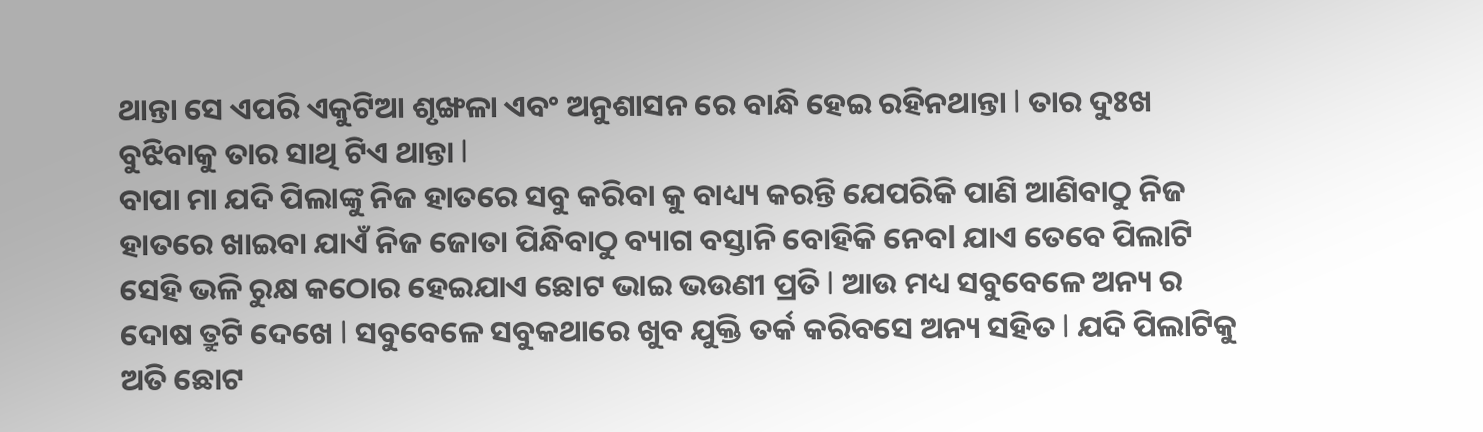ଥାନ୍ତା ସେ ଏପରି ଏକୁଟିଆ ଶୃଙ୍ଖଳା ଏବଂ ଅନୁଶାସନ ରେ ବାନ୍ଧି ହେଇ ରହିନଥାନ୍ତା l ତାର ଦୁଃଖ ବୁଝିବାକୁ ତାର ସାଥି ଟିଏ ଥାନ୍ତା l
ବାପା ମା ଯଦି ପିଲାଙ୍କୁ ନିଜ ହାତରେ ସବୁ କରିବା କୁ ବାଧ୍ୟ୍ୟ କରନ୍ତି ଯେପରିକି ପାଣି ଆଣିବାଠୁ ନିଜ ହାତରେ ଖାଇବା ଯାଏଁ ନିଜ ଜୋତା ପିନ୍ଧିବାଠୁ ବ୍ୟାଗ ବସ୍ତାନି ବୋହିକି ନେବl ଯାଏ ତେବେ ପିଲାଟି ସେହି ଭଳି ରୁକ୍ଷ କଠୋର ହେଇଯାଏ ଛୋଟ ଭାଇ ଭଉଣୀ ପ୍ରତି l ଆଉ ମଧ୍ୟ ସବୁବେଳେ ଅନ୍ୟ ର ଦୋଷ ତ୍ରୁଟି ଦେଖେ l ସବୁବେଳେ ସବୁକଥାରେ ଖୁବ ଯୁକ୍ତି ତର୍କ କରିବସେ ଅନ୍ୟ ସହିତ l ଯଦି ପିଲାଟିକୁ ଅତି ଛୋଟ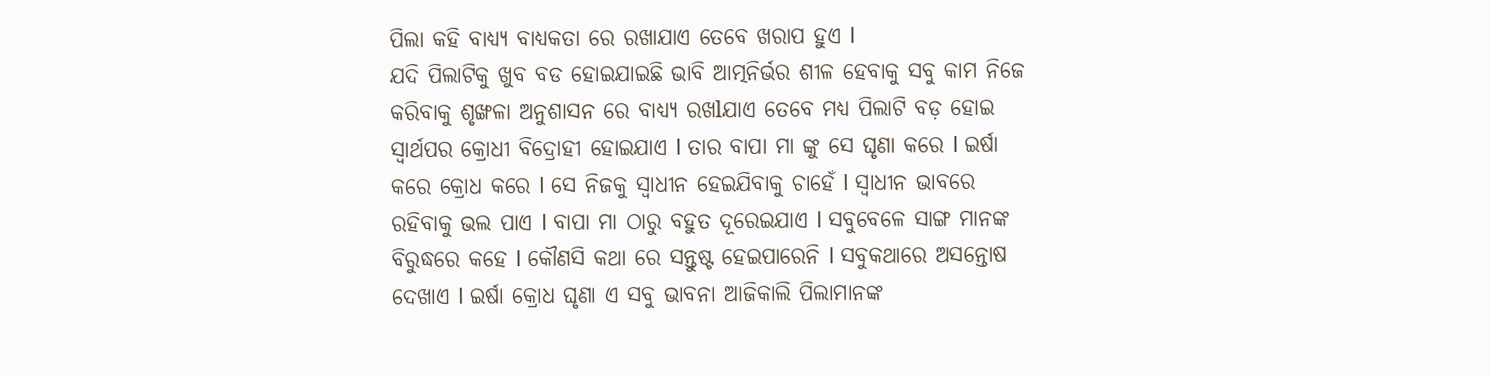ପିଲା କହି ବାଧ୍ୟ୍ୟ ବାଧ୍ୟକତା ରେ ରଖାଯାଏ ତେବେ ଖରାପ ହୁଏ l
ଯଦି ପିଲାଟିକୁ ଖୁବ ବଡ ହୋଇଯାଇଛି ଭାବି ଆତ୍ମନିର୍ଭର ଶୀଳ ହେବାକୁ ସବୁ କାମ ନିଜେ କରିବାକୁ ଶୃଙ୍ଖଳା ଅନୁଶାସନ ରେ ବାଧ୍ୟ୍ୟ ରଖlଯାଏ ତେବେ ମଧ୍ୟ ପିଲାଟି ବଡ଼ ହୋଇ ସ୍ୱାର୍ଥପର କ୍ରୋଧୀ ବିଦ୍ରୋହୀ ହୋଇଯାଏ l ତାର ବାପା ମା ଙ୍କୁ ସେ ଘୃଣା କରେ l ଇର୍ଷା କରେ କ୍ରୋଧ କରେ l ସେ ନିଜକୁ ସ୍ୱାଧୀନ ହେଇଯିବାକୁ ଚାହେଁ l ସ୍ୱାଧୀନ ଭାବରେ ରହିବାକୁ ଭଲ ପାଏ l ବାପା ମା ଠାରୁ ବହୁତ ଦୂରେଇଯାଏ l ସବୁବେଳେ ସାଙ୍ଗ ମାନଙ୍କ ବିରୁଦ୍ଧରେ କହେ l କୌଣସି କଥା ରେ ସନ୍ତୁଷ୍ଟ ହେଇପାରେନି l ସବୁକଥାରେ ଅସନ୍ତୋଷ ଦେଖାଏ l ଇର୍ଷା କ୍ରୋଧ ଘୃଣା ଏ ସବୁ ଭାବନା ଆଜିକାଲି ପିଲାମାନଙ୍କ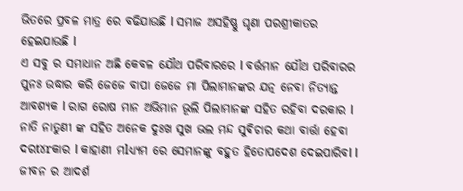ଭିତରେ ପ୍ରବଳ ମାତ୍ର ରେ ବଢିଯାଉଛି l ସମାଜ ଅସହିଷ୍ଣୁ ଘୃଣା ପରଶ୍ରୀକାତର ହେଇଯାଉଛି l
ଏ ସବୁ ର ସମାଧାନ ଅଛି କେବଳ ଯୌଥ ପରିବାରରେ l ବର୍ତ୍ତମାନ ଯୌଥ ପରିବାରର ପୁନଃ ଉଦ୍ଧାର କରି ଜେଜେ ବାପା ଜେଜେ ମା ପିଲାମାନଙ୍କର ଯତ୍ନ ନେବା ନିତ୍ୟାନ୍ତ ଆବଶ୍ୟକ l ରାଗ ରୋଷ ମାନ ଅଭିମାନ ଭୂଲି ପିଲାମାନଙ୍କ ସହିତ ରହିବା ଦରକାର l ନାତି ନାତୁଣୀ ଙ୍କ ସହିତ ଅନେକ ଦୁଃଖ ସୁଖ ଭଲ ମନ୍ଦ ସୁଵିଚାର କଥା ବାର୍ତ୍ତା ହେବା ଦରt୪rକାର l କାହାଣୀ ମlଧ୍ୟ୍ୟମ ରେ ସେମାନଙ୍କୁ ବହୁତ ହିତୋପଦେଶ ଦେଇପାରିବl l ଜୀବନ ର ଆଦର୍ଶ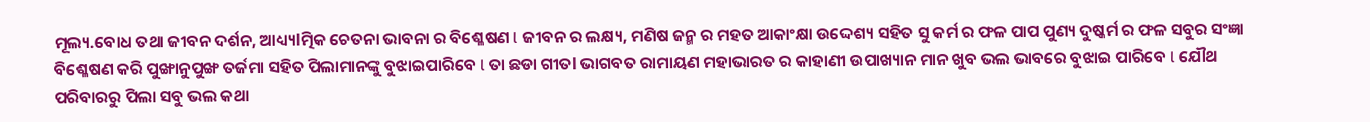ମୂଲ୍ୟ.ବୋଧ ତଥା ଜୀବନ ଦର୍ଶନ, ଆଧ୍ୟ୍ୟlତ୍ମିକ ଚେତନା ଭାବନା ର ବିଶ୍ଳେଷଣ l ଜୀବନ ର ଲକ୍ଷ୍ୟ, ମଣିଷ ଜନ୍ମ ର ମହତ ଆକାଂକ୍ଷା ଉଦ୍ଦେଶ୍ୟ ସହିତ ସୁ କର୍ମ ର ଫଳ ପାପ ପୁଣ୍ୟ ଦୁଷ୍କର୍ମ ର ଫଳ ସବୁର ସଂଜ୍ଞା ବିଶ୍ଳେଷଣ କରି ପୁଙ୍ଖାନୁପୁଙ୍ଖ ତର୍ଜମା ସହିତ ପିଲାମାନଙ୍କୁ ବୁଝାଇପାରିବେ l ତା ଛଡା ଗୀତl ଭାଗବତ ରାମାୟଣ ମହାଭାରତ ର କାହାଣୀ ଉପାଖ୍ୟାନ ମାନ ଖୁବ ଭଲ ଭାବରେ ବୁଝାଇ ପାରିବେ l ଯୌଥ ପରିବାରରୁ ପିଲା ସବୁ ଭଲ କଥା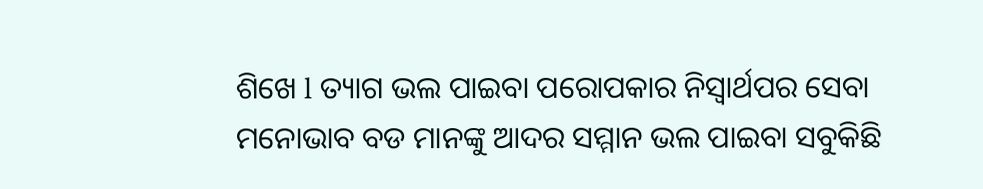ଶିଖେ l ତ୍ୟାଗ ଭଲ ପାଇବା ପରୋପକାର ନିସ୍ଵାର୍ଥପର ସେବା ମନୋଭାବ ବଡ ମାନଙ୍କୁ ଆଦର ସମ୍ମାନ ଭଲ ପାଇବା ସବୁକିଛି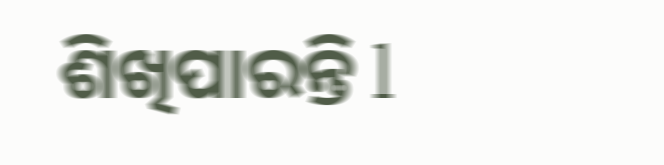ଶିଖିପାରନ୍ତି l